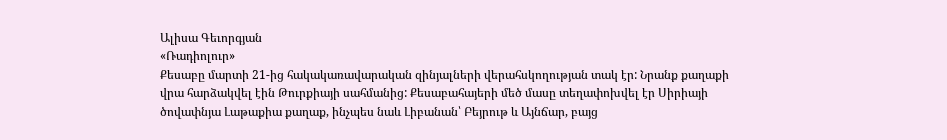Ալիսա Գեւորգյան
«Ռադիոլուր»
Քեսաբը մարտի 21-ից հակակառավարական զինյալների վերահսկողության տակ էր: Նրանք քաղաքի վրա հարձակվել էին Թուրքիայի սահմանից: Քեսաբահայերի մեծ մասը տեղափոխվել էր Սիրիայի ծովափնյա Լաթաքիա քաղաք, ինչպես նաև Լիբանան՝ Բեյրութ և Այնճար, բայց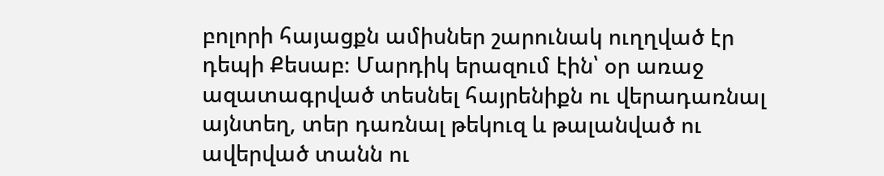բոլորի հայացքն ամիսներ շարունակ ուղղված էր դեպի Քեսաբ։ Մարդիկ երազում էին՝ օր առաջ ազատագրված տեսնել հայրենիքն ու վերադառնալ այնտեղ, տեր դառնալ թեկուզ և թալանված ու ավերված տանն ու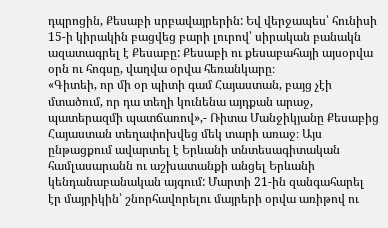դպրոցին, Քեսաբի սրբավայրերին: Եվ վերջապես՝ հունիսի 15-ի կիրակին բացվեց բարի լուրով՝ սիրական բանակն ազատագրել է Քեսաբը: Քեսաբի ու քեսաբահայի այսօրվա օրն ու հոգսը, վաղվա օրվա հեռանկարը։
«Գիտեի, որ մի օր պիտի գամ Հայաստան, բայց չէի մտածում, որ դա տեղի կունենա այդքան արաջ, պատերազմի պատճառով»,- Ռիտա Մանջիկյանը Քեսաբից Հայաստան տեղափոխվեց մեկ տարի առաջ։ Այս ընթացքում ավարտել է Երևանի տնտեսագիտական համլասարանն ու աշխատանքի անցել Երևանի կենդանաբանական այգում: Մարտի 21-ին զանգահարել էր մայրիկին՝ շնորհավորելու մայրերի օրվա առիթով ու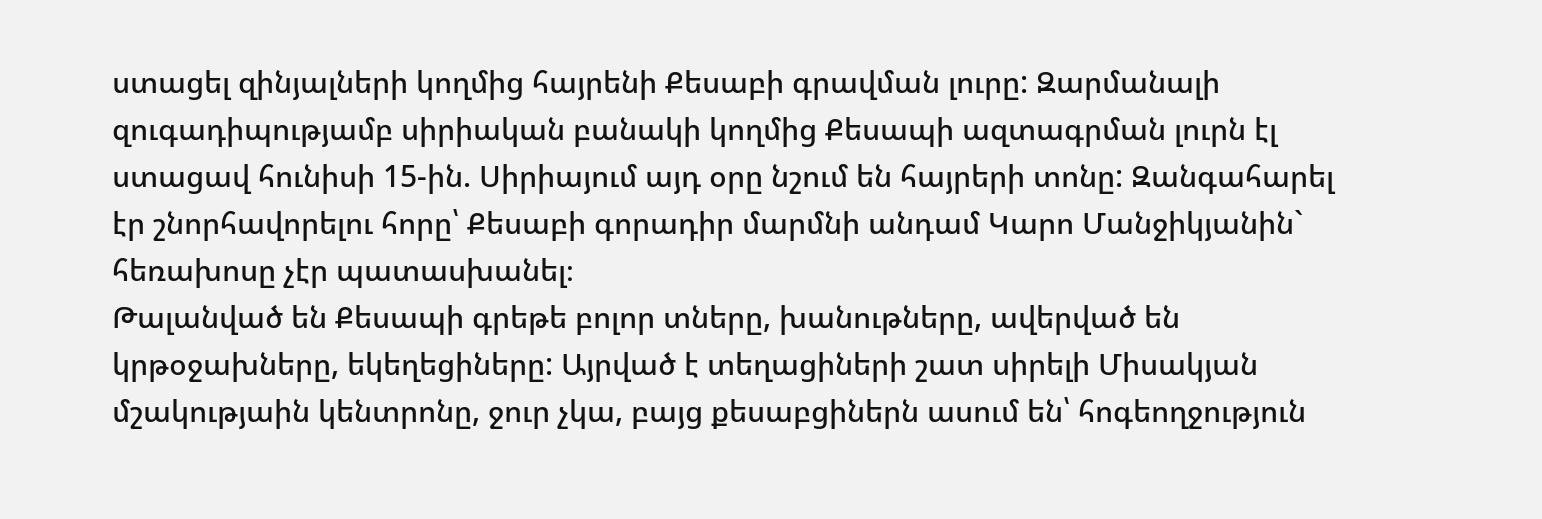ստացել զինյալների կողմից հայրենի Քեսաբի գրավման լուրը: Զարմանալի զուգադիպությամբ սիրիական բանակի կողմից Քեսապի ազտագրման լուրն էլ ստացավ հունիսի 15-ին. Սիրիայում այդ օրը նշում են հայրերի տոնը: Զանգահարել էր շնորհավորելու հորը՝ Քեսաբի գորադիր մարմնի անդամ Կարո Մանջիկյանին` հեռախոսը չէր պատասխանել։
Թալանված են Քեսապի գրեթե բոլոր տները, խանութները, ավերված են կրթօջախները, եկեղեցիները: Այրված է տեղացիների շատ սիրելի Միսակյան մշակությաին կենտրոնը, ջուր չկա, բայց քեսաբցիներն ասում են՝ հոգեողջություն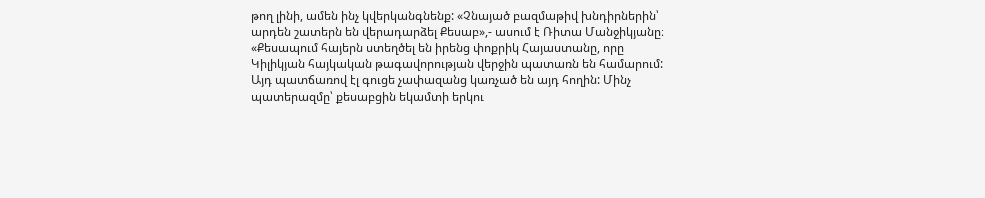թող լինի, ամեն ինչ կվերկանգնենք: «Չնայած բազմաթիվ խնդիրներին՝ արդեն շատերն են վերադարձել Քեսաբ»,- ասում է Ռիտա Մանջիկյանը։
«Քեսապում հայերն ստեղծել են իրենց փոքրիկ Հայաստանը, որը Կիլիկյան հայկական թագավորության վերջին պատառն են համարում: Այդ պատճառով էլ գուցե չափազանց կառչած են այդ հողին: Մինչ պատերազմը՝ քեսաբցին եկամտի երկու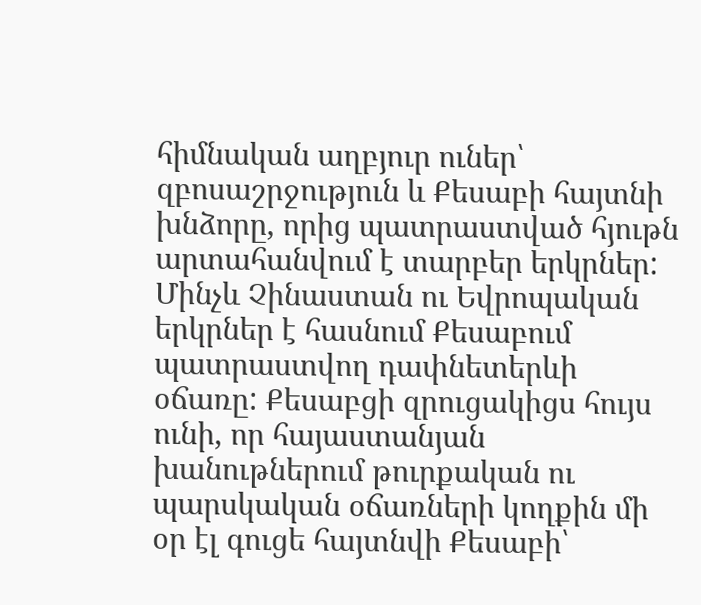հիմնական աղբյուր ուներ՝ զբոսաշրջություն և Քեսաբի հայտնի խնձորը, որից պատրաստված հյութն արտահանվում է տարբեր երկրներ: Մինչև Չինաստան ու Եվրոպական երկրներ է հասնում Քեսաբում պատրաստվող դափնետերևի օճառը: Քեսաբցի զրուցակիցս հույս ունի, որ հայաստանյան խանութներում թուրքական ու պարսկական օճառների կողքին մի օր էլ գուցե հայտնվի Քեսաբի՝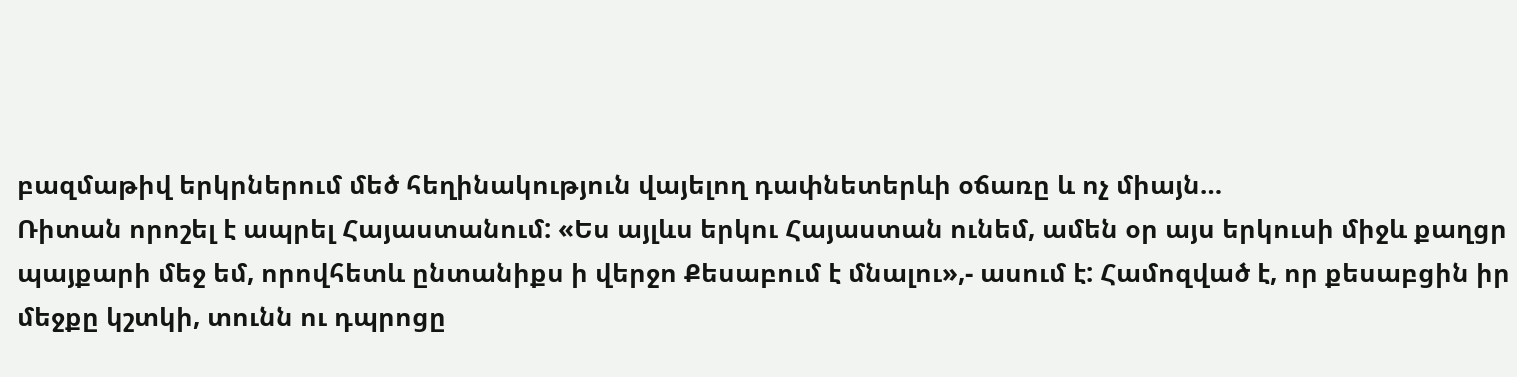բազմաթիվ երկրներում մեծ հեղինակություն վայելող դափնետերևի օճառը և ոչ միայն…
Ռիտան որոշել է ապրել Հայաստանում: «Ես այլևս երկու Հայաստան ունեմ, ամեն օր այս երկուսի միջև քաղցր պայքարի մեջ եմ, որովհետև ընտանիքս ի վերջո Քեսաբում է մնալու»,- ասում է: Համոզված է, որ քեսաբցին իր մեջքը կշտկի, տունն ու դպրոցը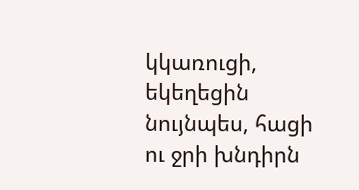կկառուցի, եկեղեցին նույնպես, հացի ու ջրի խնդիրն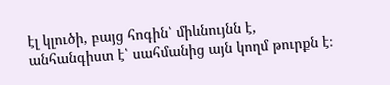էլ կլուծի, բայց հոգին՝ միևնույնն է, անհանգիստ է՝ սահմանից այն կողմ թուրքն է։